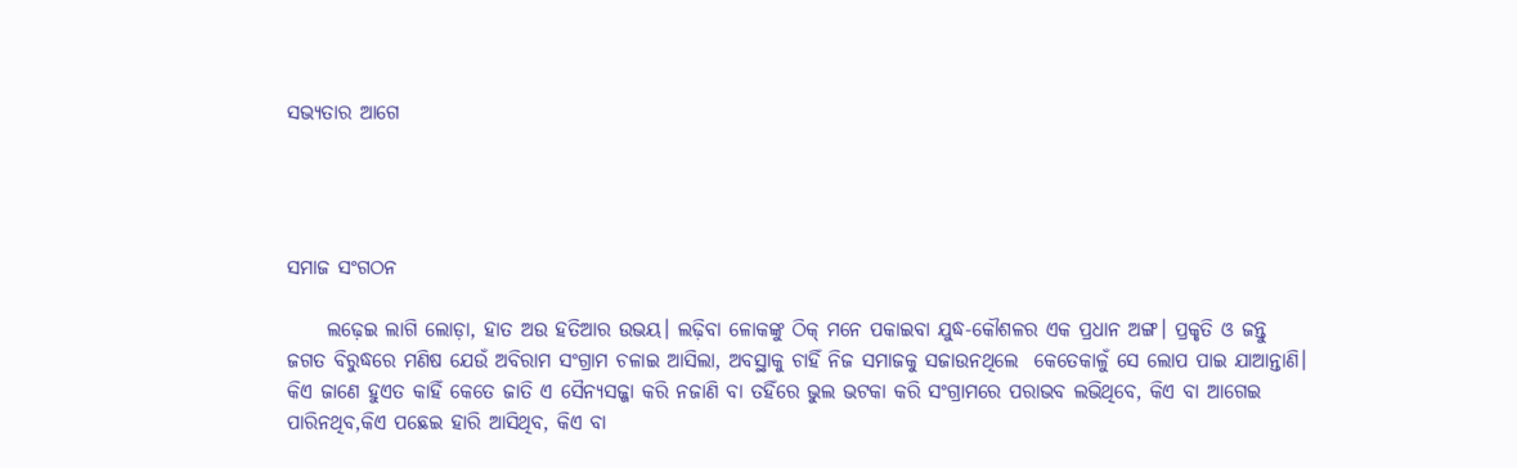ସଭ୍ୟତାର ଆଗେ




ସମାଜ ସଂଗଠନ

     ଲଢ଼େଇ ଲାଗି ଲୋଡ଼ା, ହାତ ଅଉ ହତିଆର ଉଭୟ। ଲଢ଼ିବା ଳୋକଙ୍କୁ ଠିକ୍‌ ମନେ ପକାଇବା ଯୁଦ୍ଧ-କୌଶଳର ଏକ ପ୍ରଧାନ ଅଙ୍ଗ। ପ୍ରକୃତି ଓ ଜନ୍ତୁ ଜଗତ ବିରୁଦ୍ଧରେ ମଣିଷ ଯେଉଁ ଅବିରାମ ସଂଗ୍ରାମ ଚଳାଇ ଆସିଲା, ଅବସ୍ଥାକୁ ଚାହିଁ ନିଜ ସମାଜକୁ ସଜାଉନଥିଲେ  କେତେକାଳୁଁ ସେ ଲୋପ ପାଇ ଯାଆନ୍ତାଣି। କିଏ ଜାଣେ ହୁଏତ କାହିଁ କେତେ ଜାତି ଏ ସୈନ୍ୟସଜ୍ଜା କରି ନଜାଣି ବା ତହିଁରେ ଭୁଲ ଭଟକା କରି ସଂଗ୍ରାମରେ ପରାଭବ ଲଭିଥିବେ, କିଏ ବା ଆଗେଇ ପାରିନଥିବ,କିଏ ପଛେଇ ହାରି ଆସିଥିବ, କିଏ ବା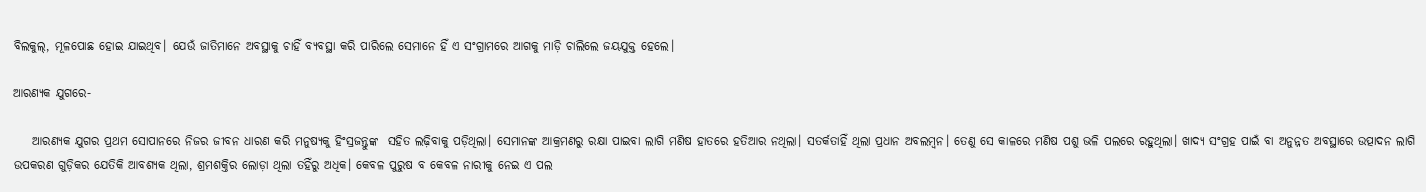ବିଲକୁଲ୍‌, ମୂଳପୋଛ ହୋଇ ଯାଇଥିବ। ଯେଉଁ ଜାତିମାନେ ଅବସ୍ଥାକୁ ଚାହିଁ ବ୍ୟବସ୍ଥା କରି ପାରିଲେ ସେମାନେ ହିଁ ଏ ସଂଗ୍ରାମରେ ଆଗକୁ ମାଡ଼ି ଚାଲିଲେ ଜୟଯୁକ୍ତ ହେଲେ।

ଆରଣ୍ୟକ ଯୁଗରେ-

    ଆରଣ୍ୟକ ଯୁଗର ପ୍ରଥମ ସୋପାନରେ ନିଜର ଜୀବନ ଧାରଣ କରି ମନୁଷ୍ୟକୁ ହିଂସ୍ରଜନ୍ତୁଙ୍କ  ସହିତ ଲଢ଼ିବାକୁ ପଡ଼ିଥିଲା। ସେମାନଙ୍କ ଆକ୍ରମଣରୁ ରକ୍ଷା ପାଇବା ଲାଗି ମଣିଷ ହାତରେ ହତିଆର ନଥିଲା। ସତର୍କତାହିଁ ଥିଲା ପ୍ରଧାନ ଅବଲମ୍ବନ। ତେଣୁ ସେ କାଳରେ ମଣିଷ ପଶୁ ଭଳି ପଲରେ ରହୁଥିଲା। ଖାଦ୍ୟ ସଂଗ୍ରହ ପାଇଁ ବା ଅନୁନ୍ନତ ଅବସ୍ଥାରେ ଉତ୍ପାଦନ ଲାଗି ଉପକରଣ ଗୁଡ଼ିକର ଯେତିକି ଆବଶ୍ୟକ ଥିଲା, ଶ୍ରମଶକ୍ତିର ଲୋଡ଼ା ଥିଲା ତହିଁରୁ ଅଧିକ। କେବଳ ପୁରୁଷ ବ କେବଳ ନାରୀକୁ ନେଇ ଏ ପଲ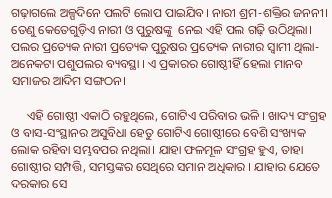ଗଢ଼ାଗଲେ ଅଳ୍ପଦିନେ ପଲଟି ଲୋପ ପାଇଯିବ। ନାରୀ ଶ୍ରମ-ଶକ୍ତିର ଜନନୀ। ତେଣୁ କେତେଗୁଡ଼ିଏ ନାରୀ ଓ ପୁରୁଷଙ୍କୁ  ନେଇ ଏହି ପଲ ଗଢ଼ି ଉଠିଥିଲା। ପଲର ପ୍ରତ୍ୟେକ ନାରୀ ପ୍ରତ୍ୟେକ ପୁରୁଷର ପ୍ରତ୍ୟେକ ନାରୀର ସ୍ବାମୀ ଥିଲା- ଅନେକଟା ପଶୁପଲର ବ୍ୟବସ୍ଥା । ଏ ପ୍ରକାରର ଗୋଷ୍ଠୀହିଁ ହେଲା ମାନବ ସମାଜର ଆଦିମ ସଙ୍ଗଠନ।

     ଏହି ଗୋଷ୍ଠୀ ଏକାଠି ରହୁଥିଲେ, ଗୋଟିଏ ପରିବାର ଭଳି । ଖାଦ୍ୟ ସଂଗ୍ରହ ଓ ବାସ-ସଂସ୍ଥାନର ଅସୁବିଧା ହେତୁ ଗୋଟିଏ ଗୋଷ୍ଠୀରେ ବେଶି ସଂଖ୍ୟକ ଲୋକ ରହିବା ସମ୍ଭବପର ନଥିଲା। ଯାହା ଫଳମୂଳ ସଂଗ୍ରହ ହୁଏ, ତାହା ଗୋଷ୍ଠୀର ସମ୍ପତ୍ତି, ସମସ୍ତଙ୍କର ସେଥିରେ ସମାନ ଅଧିକାର । ଯାହାର ଯେତେ ଦରକାର ସେ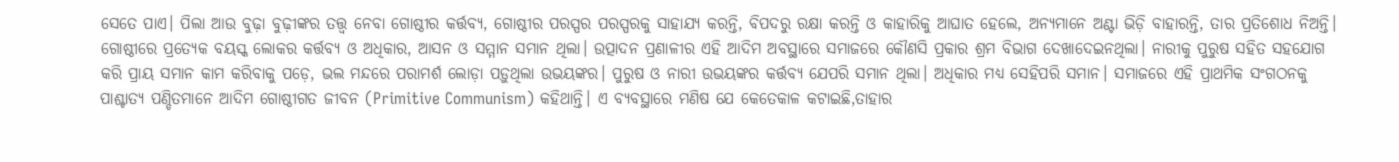ସେତେ ପାଏ। ପିଲା ଆଉ ବୁଢ଼ା ବୁଢ଼ୀଙ୍କର ତତ୍ତ୍ବ ନେବା ଗୋଷ୍ଠୀର କର୍ତ୍ତବ୍ୟ, ଗୋଷ୍ଠୀର ପରସ୍ପର ପରସ୍ପରକୁ ସାହାଯ୍ୟ କରନ୍ତି, ବିପଦରୁ ରକ୍ଷା କରନ୍ତି ଓ କାହାରିକୁ ଆଘାତ ହେଲେ, ଅନ୍ୟମାନେ ଅଣ୍ଟା ଭିଡ଼ି ବାହାରନ୍ତି, ତାର ପ୍ରତିଶୋଧ ନିଅନ୍ତି। ଗୋଷ୍ଠୀରେ ପ୍ରତ୍ୟେକ ବୟସ୍କ ଲୋକର କର୍ତ୍ତବ୍ୟ ଓ ଅଧିକାର, ଆସନ ଓ ସମ୍ମାନ ସମାନ ଥିଲା। ଉତ୍ପାଦନ ପ୍ରଣାଳୀର ଏହି ଆଦିମ ଅବସ୍ଥାରେ ସମାଜରେ କୌଣସି ପ୍ରକାର ଶ୍ରମ ବିଭାଗ ଦେଖାଦେଇନଥିଲା। ନାରୀକୁ ପୁରୁଷ ସହିତ ସହଯୋଗ କରି ପ୍ରାୟ ସମାନ କାମ କରିବାକୁ ପଡ଼େ, ଭଲ ମନ୍ଦରେ ପରାମର୍ଶ ଲୋଡ଼ା ପଡ଼ୁଥିଲା ଉଭୟଙ୍କର। ପୁରୁଷ ଓ ନାରୀ ଉଭୟଙ୍କର କର୍ତ୍ତବ୍ୟ ଯେପରି ସମାନ ଥିଲା। ଅଧିକାର ମଧ୍ୟ ସେହିପରି ସମାନ। ସମାଜରେ ଏହି ପ୍ରାଥମିକ ସଂଗଠନକୁ ପାଶ୍ଚାତ୍ୟ ପଣ୍ଡିତମାନେ ଆଦିମ ଗୋଷ୍ଠୀଗତ ଜୀବନ (Primitive Communism) କହିଥାନ୍ତି। ଏ ବ୍ୟବସ୍ଥାରେ ମଣିଷ ଯେ କେତେକାଳ କଟାଇଛି,ତାହାର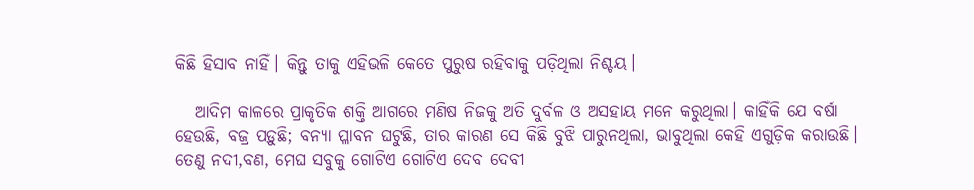କିଛି ହିସାବ ନାହିଁ। କିନ୍ତୁ ତାକୁ ଏହିଭଳି କେତେ ପୁରୁଷ ରହିବାକୁ ପଡ଼ିଥିଲା ନିଶ୍ଚୟ।

   ଆଦିମ କାଳରେ ପ୍ରାକୃତିକ ଶକ୍ତି ଆଗରେ ମଣିଷ ନିଜକୁ ଅତି ଦୁର୍ବଳ ଓ ଅସହାୟ ମନେ କରୁଥିଲା। କାହିଁକି ଯେ ବର୍ଷା ହେଉଛି, ବଜ୍ର ପଡ଼ୁଛି; ବନ୍ୟା ପ୍ଳାବନ ଘଟୁଛି, ତାର କାରଣ ସେ କିଛି ବୁଝି ପାରୁନଥିଲା, ଭାବୁଥିଲା କେହି ଏଗୁଡ଼ିକ କରାଉଛି। ତେଣୁ ନଦୀ,ବଣ, ମେଘ ସବୁକୁ ଗୋଟିଏ ଗୋଟିଏ ଦେବ ଦେବୀ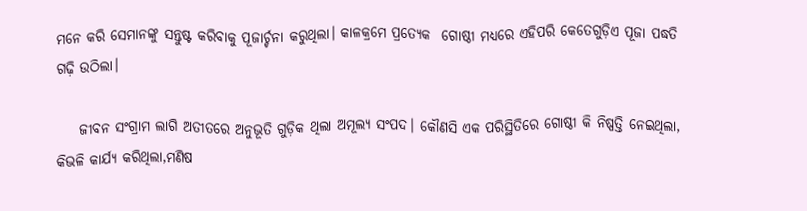ମନେ କରି ସେମାନଙ୍କୁ ସନ୍ତୁଷ୍ଟ କରିବାକୁ ପୂଜାର୍ଚ୍ଚନା କରୁଥିଲା। କାଳକ୍ରମେ ପ୍ରତ୍ୟେକ  ଗୋଷ୍ଠୀ ମଧ୍ୟରେ ଏହିପରି କେତେଗୁଡ଼ିଏ ପୂଜା ପଦ୍ଧତି ଗଢ଼ି ଉଠିଲା।

    ଜୀବନ ସଂଗ୍ରାମ ଲାଗି ଅତୀତରେ ଅନୁଭୂତି ଗୁଡ଼ିକ ଥିଲା ଅମୂଲ୍ୟ ସଂପଦ। କୌଣସି ଏକ ପରିସ୍ଥିତିରେ ଗୋଷ୍ଠୀ କି ନିଷ୍ପତ୍ତି ନେଇଥିଲା, କିଭଳି କାର୍ଯ୍ୟ କରିଥିଲା,ମଣିଷ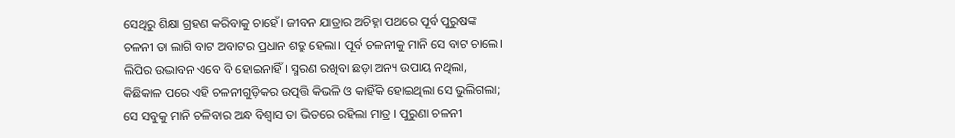ସେଥିରୁ ଶିକ୍ଷା ଗ୍ରହଣ କରିବାକୁ ଚାହେଁ। ଜୀବନ ଯାତ୍ରାର ଅଚିହ୍ନା ପଥରେ ପୂର୍ବ ପୁରୁଷଙ୍କ ଚଳନୀ ତା ଲାଗି ବାଟ ଅବାଟର ପ୍ରଧାନ ଶତ୍ରୁ ହେଲା। ପୂର୍ବ ଚଳନୀକୁ ମାନି ସେ ବାଟ ଚାଲେ। ଲିପିର ଉଦ୍ଭାବନ ଏବେ ବି ହୋଇନାହିଁ। ସ୍ମରଣ ରଖିବା ଛଡ଼ା ଅନ୍ୟ ଉପାୟ ନଥିଲା, କିଛିକାଳ ପରେ ଏହି ଚଳନୀଗୁଡ଼ିକର ଉତ୍ପତ୍ତି କିଭଳି ଓ କାହିଁକି ହୋଇଥିଲା ସେ ଭୁଲିଗଲା; ସେ ସବୁକୁ ମାନି ଚଳିବାର ଅନ୍ଧ ବିଶ୍ବାସ ତା ଭିତରେ ରହିଲା ମାତ୍ର । ପୁରୁଣା ଚଳନୀ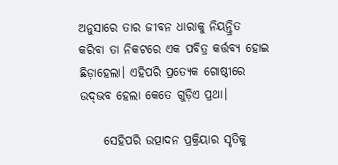ଅନୁସାରେ ତାର ଜୀବନ ଧାରାକୁ ନିୟନ୍ତ୍ରିତ କରିବା ତା ନିକଟରେ ଏକ ପବିତ୍ର କର୍ତ୍ତବ୍ୟ ହୋଇ ଛିଡ଼ାହେଲା। ଏହିପରି ପ୍ରତ୍ୟେକ ଗୋଷ୍ଠୀରେ ଉଦ୍‌ଭବ ହେଲା କେତେ ଗୁଡ଼ିଏ ପ୍ରଥା।

     ସେହିପରି ଉତ୍ପାଦନ ପ୍ରକ୍ରିୟାର ସୃତିକୁ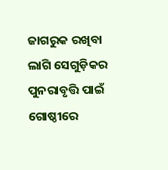ଜାଗରୁକ ରଖିବା ଲାଗି ସେଗୁଡ଼ିକର ପୁନରାବୃତ୍ତି ପାଇଁ ଗୋଷ୍ଠୀରେ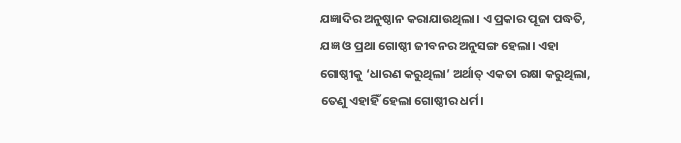ଯଜ୍ଞାଦିର ଅନୁଷ୍ଠାନ କରାଯାଉଥିଲା। ଏ ପ୍ରକାର ପୂଜା ପଦ୍ଧତି, ଯଜ୍ଞ ଓ ପ୍ରଥା ଗୋଷ୍ଠୀ ଜୀବନର ଅନୁସଙ୍ଗ ହେଲା। ଏହା ଗୋଷ୍ଠୀକୁ ‘ଧାରଣ କରୁଥିଲା’ ଅର୍ଥାତ୍‌ ଏକତା ରକ୍ଷା କରୁଥିଲା, ତେଣୁ ଏହାହିଁ ହେଲା ଗୋଷ୍ଠୀର ଧର୍ମ।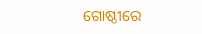ଗୋଷ୍ଠୀରେ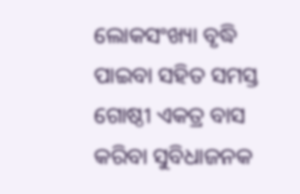ଲୋକସଂଖ୍ୟା ବୃଦ୍ଧି ପାଇବା ସହିତ ସମସ୍ତ ଗୋଷ୍ଠୀ ଏକତ୍ର ବାସ କରିବା ସୁବିଧାଜନକ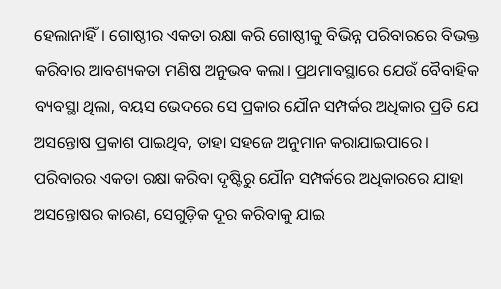ହେଲାନାହିଁ। ଗୋଷ୍ଠୀର ଏକତା ରକ୍ଷା କରି ଗୋଷ୍ଠୀକୁ ବିଭିନ୍ନ ପରିବାରରେ ବିଭକ୍ତ କରିବାର ଆବଶ୍ୟକତା ମଣିଷ ଅନୁଭବ କଲା। ପ୍ରଥମାବସ୍ଥାରେ ଯେଉଁ ବୈବାହିକ ବ୍ୟବସ୍ଥା ଥିଲା, ବୟସ ଭେଦରେ ସେ ପ୍ରକାର ଯୌନ ସମ୍ପର୍କର ଅଧିକାର ପ୍ରତି ଯେ ଅସନ୍ତୋଷ ପ୍ରକାଶ ପାଇଥିବ, ତାହା ସହଜେ ଅନୁମାନ କରାଯାଇପାରେ। ପରିବାରର ଏକତା ରକ୍ଷା କରିବା ଦୃଷ୍ଟିରୁ ଯୌନ ସମ୍ପର୍କରେ ଅଧିକାରରେ ଯାହା ଅସନ୍ତୋଷର କାରଣ, ସେଗୁଡ଼ିକ ଦୂର କରିବାକୁ ଯାଇ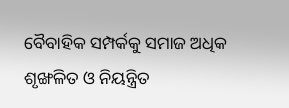ବୈବାହିକ ସମ୍ପର୍କକୁ ସମାଜ ଅଧିକ ଶୃଙ୍ଖଳିତ ଓ ନିୟନ୍ତ୍ରିତ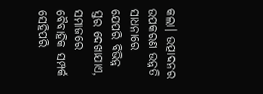କଲା। ଉତ୍ପାଦନର ଉପକରଣ ଉନ୍ନତି ସାଧନାରେ ଯେପରି ବିଭିନ୍ନ ସ୍ତର ଦେଖାଯାଏ, ସମାଜରେ ବୈବାହିକ ସମ୍ପର୍କ ସେହିପରି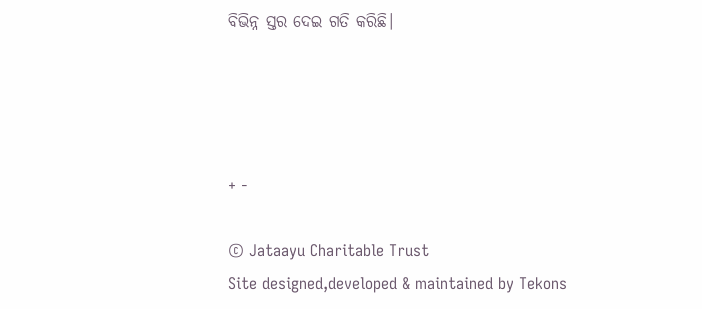ବିଭିନ୍ନ ସ୍ତର ଦେଇ ଗତି କରିଛି।




+ -

© Jataayu Charitable Trust
Site designed,developed & maintained by Tekons